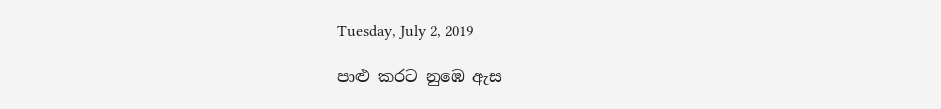Tuesday, July 2, 2019

පාළු කරට නුඹෙ ඇස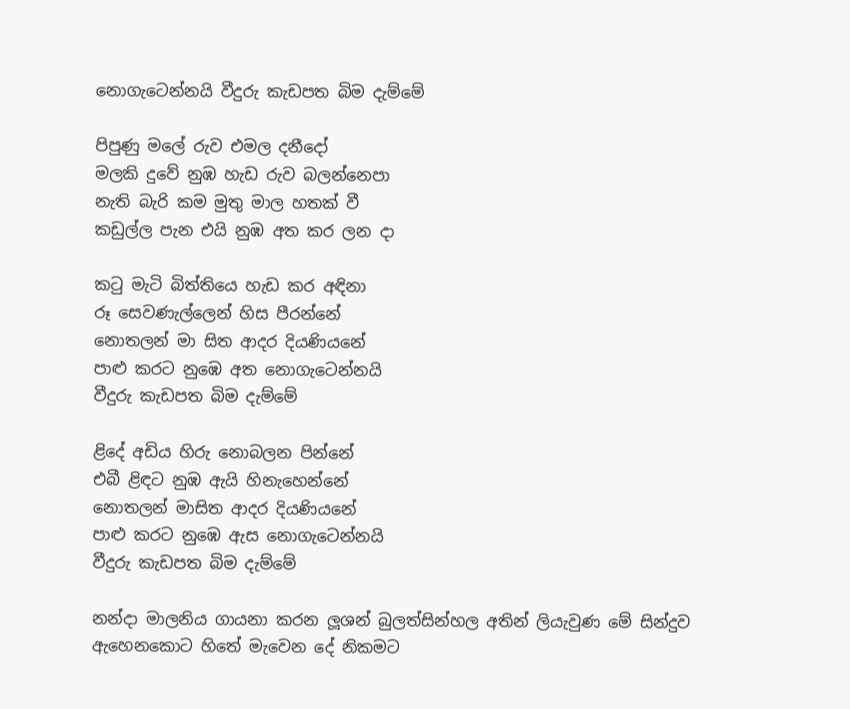නොගැටෙන්නයි වීදුරු කැඩපත බිම දැම්මේ

පිපුණු මලේ රුව එමල දනීදෝ
මලකි දුවේ නුඹ හැඩ රුව බලන්නෙපා
නැති බැරි කම මුතු මාල හතක් වී
කඩුල්ල පැන එයි නුඹ අත කර ලන දා

කටු මැටි බිත්තියෙ හැඩ කර අඳිනා
රූ සෙවණැල්ලෙන් හිස පීරන්නේ
නොතලන් මා සිත ආදර දියණියනේ
පාළු කරට නුඹෙ අත නොගැටෙන්නයි
වීදුරු කැඩපත බිම දැම්මේ

ළිදේ අඩිය හිරු නොබලන පින්නේ
එබී ළිඳට නුඹ ඇයි හිනැහෙන්නේ
නොතලන් මාසිත ආදර දියණියනේ
පාළු කරට නුඹෙ ඇස නොගැටෙන්නයි
වීදුරු කැඩපත බිම දැම්මේ

නන්දා මාලනිය ගායනා කරන ලූශන් බුලත්සින්හල අතින් ලියැවුණ මේ සින්දුව ඇහෙනකොට හිතේ මැවෙන දේ නිකමට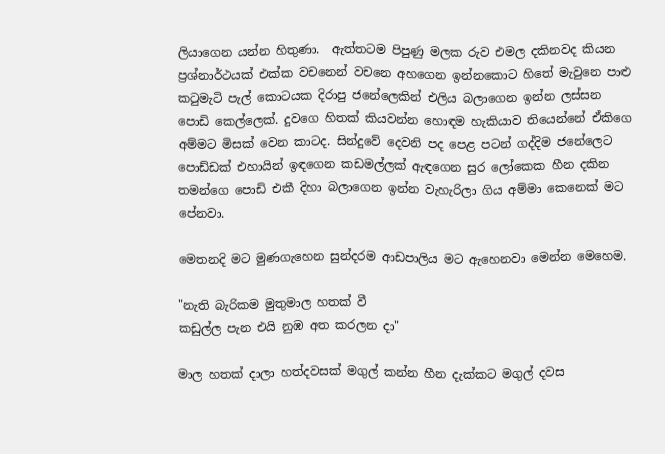ලියාගෙන යන්න හිතුණා.  ඇත්තටම පිපුණු මලක රුව එමල දකිනවද කියන ප්‍රශ්නාර්ථයක් එක්ක වචනෙන් වචනෙ අහගෙන ඉන්නකොට හිතේ මැවුනෙ පාළු කටුමැටි පැල් කොටයක දිරාපු ජනේලෙකින් එලිය බලාගෙන ඉන්න ලස්සන පොඩි කෙල්ලෙක්. දුවගෙ හිතක් කියවන්න හොඳම හැකියාව තියෙන්නේ ඒකිගෙ අම්මට මිසක් වෙන කාටද. සින්දුවේ දෙවනි පද පෙළ පටන් ගද්දිම ජනේලෙට පොඩ්ඩක් එහායින් ඉඳගෙන කඩමල්ලක් ඇඳගෙන සුර ලෝකෙක හීන දකින තමන්ගෙ පොඩි එකී දිහා බලාගෙන ඉන්න වැහැරිලා ගිය අම්මා කෙනෙක් මට පේනවා.

මෙතනදි මට මුණගැහෙන සුන්දරම ආඩපාලිය මට ඇහෙනවා මෙන්න මෙහෙම.

"නැති බැරිකම මුතුමාල හතක් වී
කඩුල්ල පැන එයි නුඹ අත කරලන දා"

මාල හතක් දාලා හත්දවසක් මගුල් කන්න හීන දැක්කට මගුල් දවස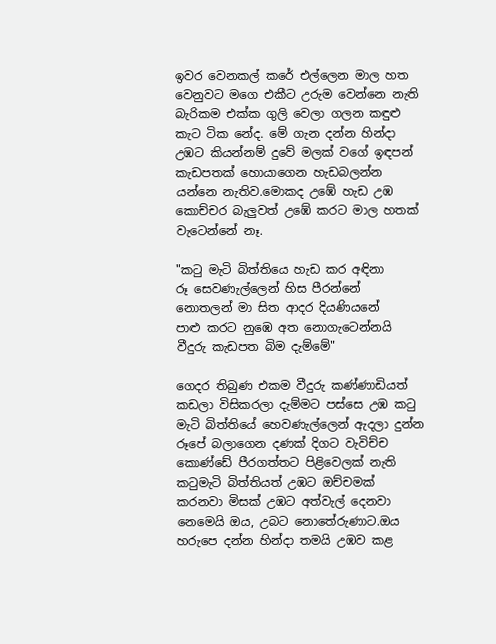ඉවර වෙනකල් කරේ එල්ලෙන මාල හත වෙනුවට මගෙ එකීට උරුම වෙන්නෙ නැති බැරිකම එක්ක ගුලි වෙලා ගලන කඳුළු කැට ටික නේද. මේ ගැන දන්න හින්දා උඹට කියන්නම් දුවේ මලක් වගේ ඉඳපන් කැඩපතක් හොයාගෙන හැඩබලන්න යන්නෙ නැතිව.මොකද උඹේ හැඩ උඹ කොච්චර බැලුවත් උඹේ කරට මාල හතක් වැටෙන්නේ නෑ.

"කටු මැටි බිත්තියෙ හැඩ කර අඳිනා
රූ සෙවණැල්ලෙන් හිස පීරන්නේ
නොතලන් මා සිත ආදර දියණියනේ
පාළු කරට නුඹෙ අත නොගැටෙන්නයි
වීදුරු කැඩපත බිම දැම්මේ"

ගෙදර තිබුණ එකම වීදුරු කණ්ණාඩියත් කඩලා විසිකරලා දැම්මට පස්සෙ උඹ කටු මැටි බිත්තියේ හෙවණැල්ලෙන් ඇදලා දුන්න රූපේ බලාගෙන දණක් දිගට වැවිච්ච කොණ්ඩේ පීරගත්තට පිළිවෙලක් නැති කටුමැටි බිත්තියත් උඹට ඔච්චමක් කරනවා මිසක් උඹට අත්වැල් දෙනවා නෙමෙයි ඔය, උබට නොතේරුණාට.ඔය හරුපෙ දන්න හින්දා තමයි උඹව කළ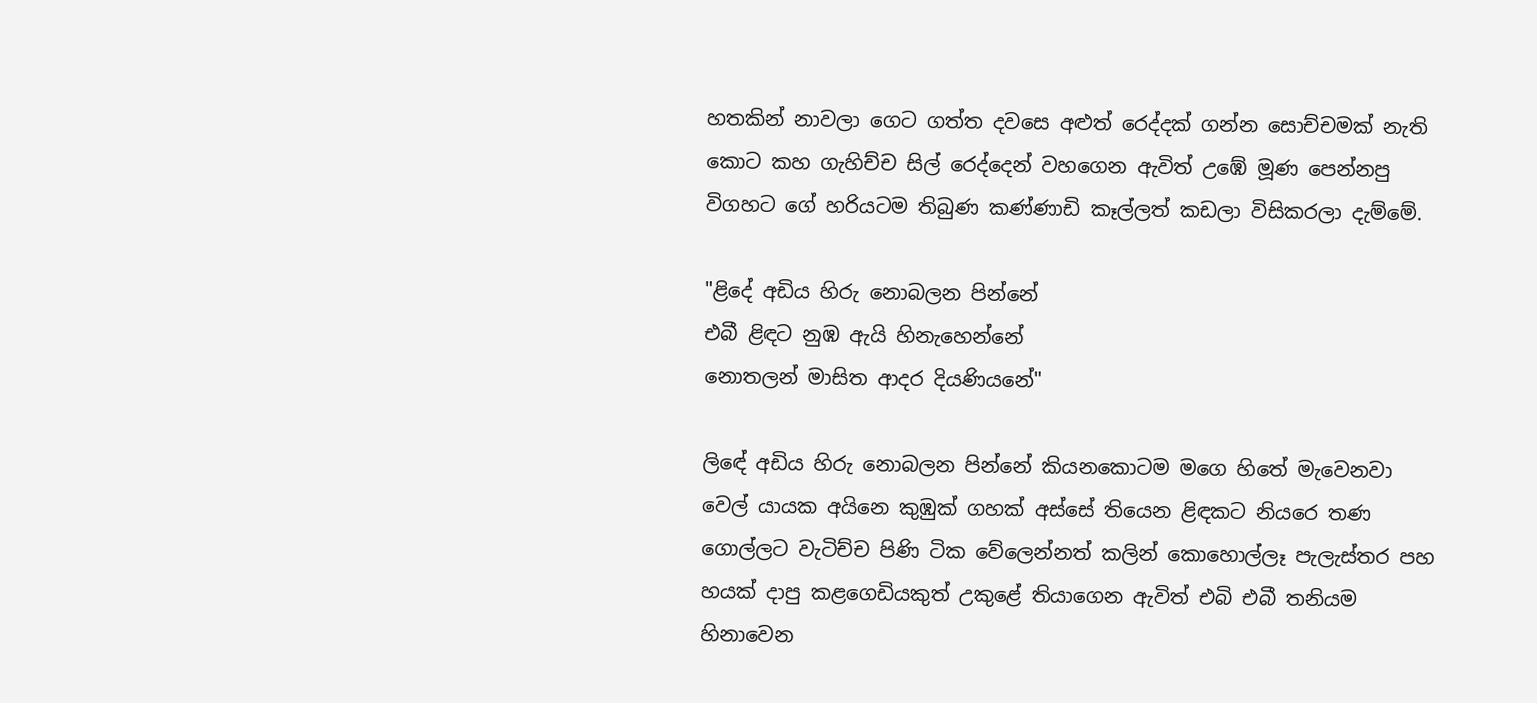හතකින් නාවලා ගෙට ගත්ත දවසෙ අළුත් රෙද්දක් ගන්න සොච්චමක් නැති කොට කහ ගැහිච්ච සිල් රෙද්දෙන් වහගෙන ඇවිත් උඹේ මූණ පෙන්නපු විගහට ගේ හරියටම තිබුණ කණ්ණාඩි කෑල්ලත් කඩලා විසිකරලා දැම්මේ.

"ළිදේ අඩිය හිරු නොබලන පින්නේ
එබී ළිඳට නුඹ ඇයි හිනැහෙන්නේ
නොතලන් මාසිත ආදර දියණියනේ"

ලිඳේ අඩිය හිරු නොබලන පින්නේ කියනකොටම මගෙ හිතේ මැවෙනවා වෙල් යායක අයිනෙ කුඹුක් ගහක් අස්සේ තියෙන ළිඳකට නියරෙ තණ ගොල්ලට වැටිච්ච පිණි ටික වේලෙන්නත් කලින් කොහොල්ලෑ පැලැස්තර පහ හයක් දාපු කළගෙඩියකුත් උකුළේ තියාගෙන ඇවිත් එබි එබී තනියම හිනාවෙන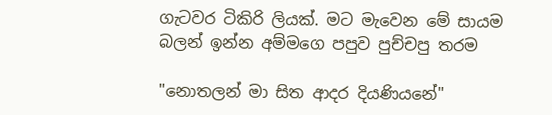ගැටවර ටිකිරි ලියක්. මට මැවෙන මේ සායම බලන් ඉන්න අම්මගෙ පපුව පුච්චපු තරම

"නොතලන් මා සිත ආදර දියණියනේ"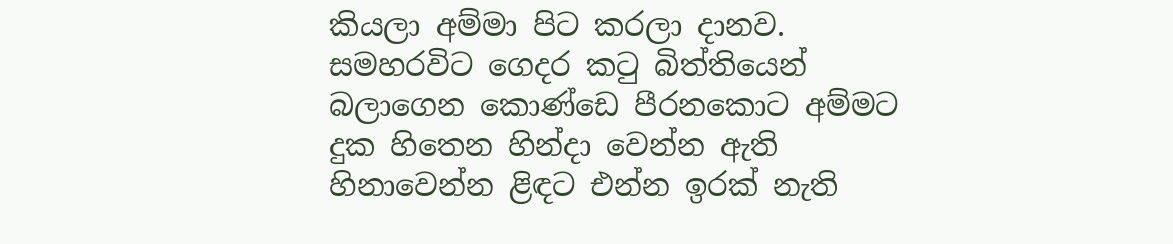කියලා අම්මා පිට කරලා දානව. සමහරවිට ගෙදර කටු බිත්තියෙන් බලාගෙන කොණ්ඩෙ පීරනකොට අම්මට දුක හිතෙන හින්දා වෙන්න ඇති හිනාවෙන්න ළිඳට එන්න ඉරක් නැති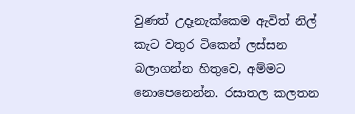වුණත් උදෑනැක්කෙම ඇවිත් නිල් කැට වතුර ටිකෙන් ලස්සන බලාගන්න හිතුවෙ, අම්මට නොපෙනෙන්න. රසාතල කලතන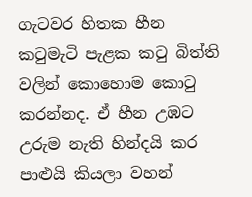ගැටවර හිතක හීන කටුමැටි පැළක කටු බිත්ති වලින් කොහොම කොටු කරන්නද. ඒ හීන උඹට උරුම නැති හින්දයි කර පාළුයි කියලා වහන්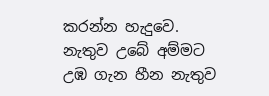කරන්න හැදුවෙ. නැතුව උබේ අම්මට උඹ ගැන හීන නැතුව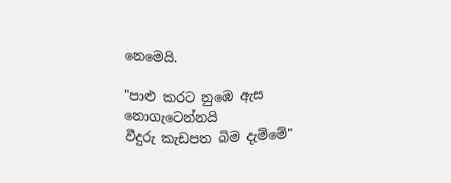නෙමෙයි.

"පාළු කරට නුඹෙ ඇස නොගැටෙන්නයි
වීදුරු කැඩපත බිම දැම්මේ"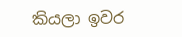කියලා ඉවර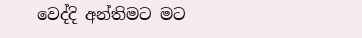වෙද්දි අන්තිමට මට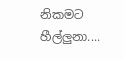නිකමට හීල්ලුනා....